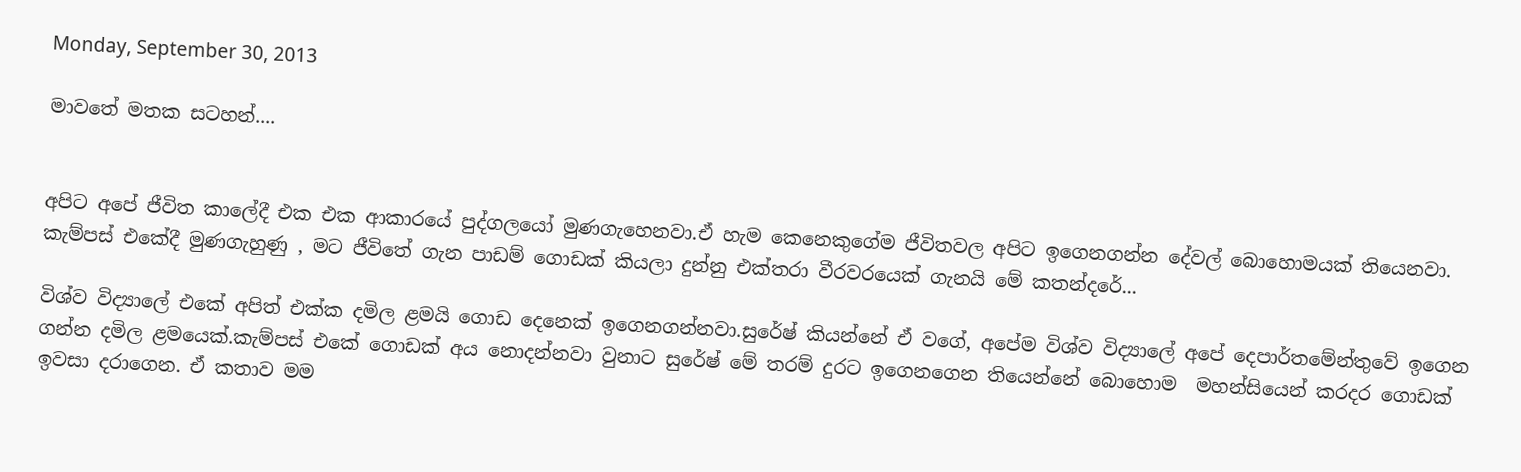Monday, September 30, 2013

මාවතේ මතක සටහන්....


අපිට අපේ ජීවිත කාලේදී එක එක ආකාරයේ පුද්ගලයෝ මුණගැහෙනවා.ඒ හැම කෙනෙකුගේම ජීවිතවල අපිට ඉගෙනගන්න දේවල් බොහොමයක් තියෙනවා.
කැම්පස් එකේදී මුණගැහුණු , මට ජීවිතේ ගැන පාඩම් ගොඩක් කියලා දුන්නු එක්තරා වීරවරයෙක් ගැනයි මේ කතන්දරේ...

විශ්ව විද්‍යාලේ එකේ අපිත් එක්ක දමිල ළමයි ගොඩ දෙනෙක් ඉගෙනගන්නවා.සුරේෂ් කියන්නේ ඒ වගේ, අපේම විශ්ව විද්‍යාලේ අපේ දෙපාර්තමේන්තුවේ ඉගෙන ගන්න දමිල ළමයෙක්.කැම්පස් එකේ ගොඩක් අය නොදන්නවා වුනාට සුරේෂ් මේ තරම් දුරට ඉගෙනගෙන තියෙන්නේ බොහොම  මහන්සියෙන් කරදර ගොඩක් ඉවසා දරාගෙන. ඒ කතාව මම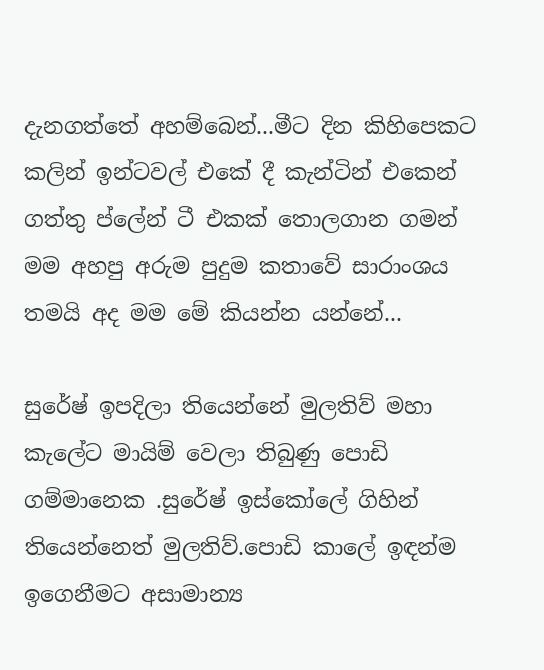දැනගත්තේ අහම්බෙන්...මීට දින කිහිපෙකට කලින් ඉන්ටවල් එකේ දී කැන්ටින් එකෙන් ගත්තු ප්ලේන් ටී එකක් තොලගාන ගමන් මම අහපු අරුම පුදුම කතාවේ සාරාංශය තමයි අද මම මේ කියන්න යන්නේ...

සුරේෂ් ඉපදිලා තියෙන්නේ මුලතිව් මහා කැලේට මායිම් වෙලා තිබුණු පොඩි ගම්මානෙක .සුරේෂ් ඉස්කෝලේ ගිහින් තියෙන්නෙත් මුලතිව්.පොඩි කාලේ ඉඳන්ම ඉගෙනීමට අසාමාන්‍ය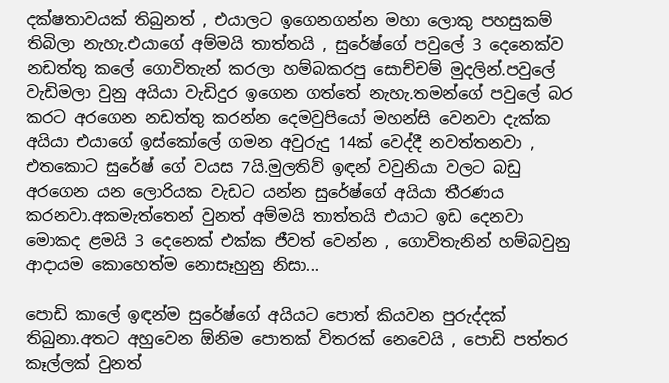දක්ෂතාවයක් තිබුනත් , එයාලට ඉගෙනගන්න මහා ලොකු පහසුකම් තිබිලා නැහැ.එයාගේ අම්මයි තාත්තයි , සුරේෂ්ගේ පවුලේ 3 දෙනෙක්ව නඩත්තු කලේ ගොවිතැන් කරලා හම්බකරපු සොච්චම් මුදලින්.පවුලේ වැඩිමලා වුනු අයියා වැඩිදුර ඉගෙන ගත්තේ නැහැ.තමන්ගේ පවුලේ බර කරට අරගෙන නඩත්තු කරන්න දෙමවුපියෝ මහන්සි වෙනවා දැක්ක අයියා එයාගේ ඉස්කෝලේ ගමන අවුරුදු 14ක් වෙද්දී නවත්තනවා , එතකොට සුරේෂ් ගේ වයස 7යි.මුලතිව් ඉඳන් වවුනියා වලට බඩු අරගෙන යන ලොරියක වැඩට යන්න සුරේෂ්ගේ අයියා තීරණය කරනවා.අකමැත්තෙන් වුනත් අම්මයි තාත්තයි එයාට ඉඩ දෙනවා මොකද ළමයි 3 දෙනෙක් එක්ක ජීවත් වෙන්න , ගොවිතැනින් හම්බවුනු ආදායම කොහෙත්ම නොසෑහුනු නිසා...

පොඩි කාලේ ඉඳන්ම සුරේෂ්ගේ අයියට පොත් කියවන පුරුද්දක් තිබුනා.අතට අහුවෙන ඕනිම පොතක් විතරක් නෙවෙයි , පොඩි පත්තර කෑල්ලක් වුනත්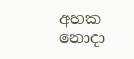අහක නොදා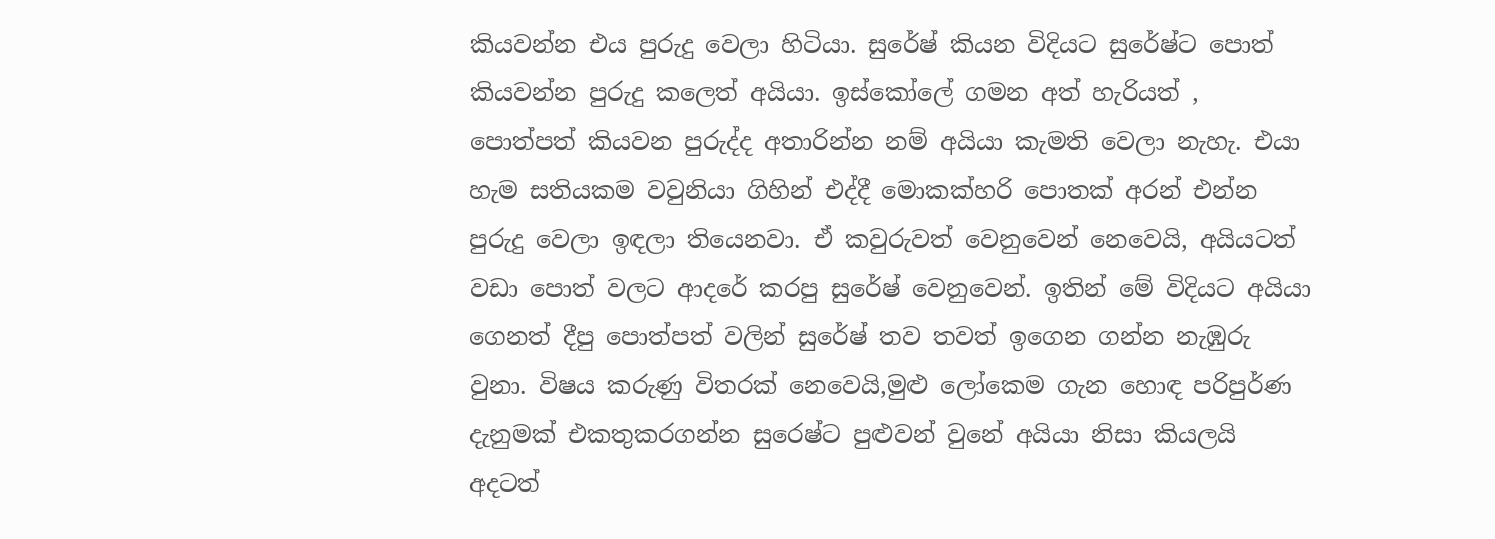කියවන්න එය පුරුදු වෙලා හිටියා. සුරේෂ් කියන විදියට සුරේෂ්ට පොත් කියවන්න පුරුදු කලෙත් අයියා. ඉස්කෝලේ ගමන අත් හැරියත් , පොත්පත් කියවන පුරුද්ද අතාරින්න නම් අයියා කැමති වෙලා නැහැ. එයා හැම සතියකම වවුනියා ගිහින් එද්දී මොකක්හරි පොතක් අරන් එන්න පුරුදු වෙලා ඉඳලා තියෙනවා. ඒ කවුරුවත් වෙනුවෙන් නෙවෙයි, අයියටත් වඩා පොත් වලට ආදරේ කරපු සුරේෂ් වෙනුවෙන්. ඉතින් මේ විදියට අයියා ගෙනත් දීපු පොත්පත් වලින් සුරේෂ් තව තවත් ඉගෙන ගන්න නැඹුරු වුනා. විෂය කරුණු විතරක් නෙවෙයි,මුළු ලෝකෙම ගැන හොඳ පරිපුර්ණ දැනුමක් එකතුකරගන්න සුරෙෂ්ට පුළුවන් වුනේ අයියා නිසා කියලයි අදටත්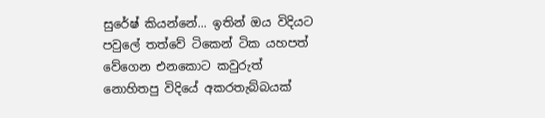සුරේෂ් කියන්නේ... ඉතින් ඔය විදියට පවුලේ තත්වේ ටිකෙන් ටික යහපත් වේගෙන එනකොට කවුරුත් නොහිතපු විදියේ අකරතැබ්බයක්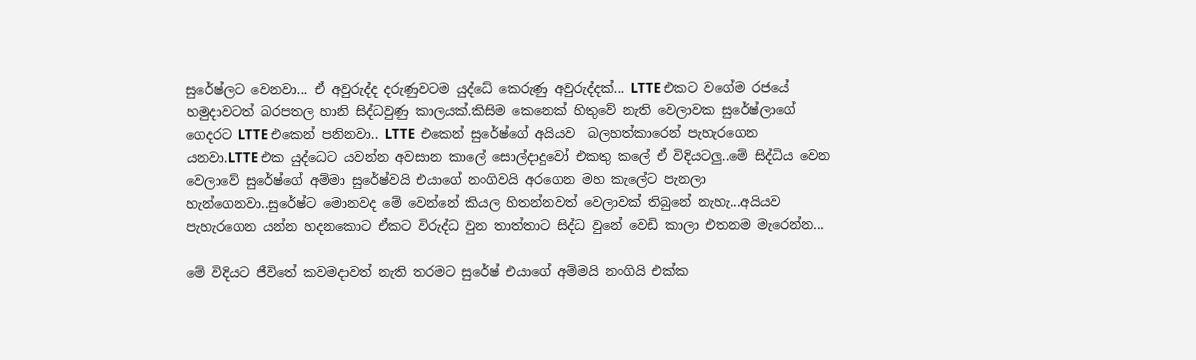සුරේෂ්ලට වෙනවා... ඒ අවුරුද්ද දරුණුවටම යුද්ධේ කෙරුණු අවුරුද්දක්... LTTE එකට වගේම රජයේ හමුදාවටත් බරපතල හානි සිද්ධවුණු කාලයක්.කිසිම කෙනෙක් හිතුවේ නැති වෙලාවක සුරේෂ්ලාගේ ගෙදරට LTTE එකෙන් පනිනවා.. LTTE  එකෙන් සුරේෂ්ගේ අයියව  බලහත්කාරෙන් පැහැරගෙන යනවා.LTTE එක යුද්ධෙට යවන්න අවසාන කාලේ සොල්දාදුවෝ එකතු කලේ ඒ විදියටලු..මේ සිද්ධිය වෙන වෙලාවේ සුරේෂ්ගේ අම්මා සුරේෂ්වයි එයාගේ නංගිවයි අරගෙන මහ කැලේට පැනලා හැන්ගෙනවා..සුරේෂ්ට මොනවද මේ වෙන්නේ කියල හිතන්නවත් වෙලාවක් තිබුනේ නැහැ...අයියව පැහැරගෙන යන්න හදනකොට ඒකට විරුද්ධ වුන තාත්තාට සිද්ධ වුනේ වෙඩි කාලා එතනම මැරෙන්න...

මේ විදියට ජීවිතේ කවමදාවත් නැති තරමට සුරේෂ් එයාගේ අම්මයි නංගියි එක්ක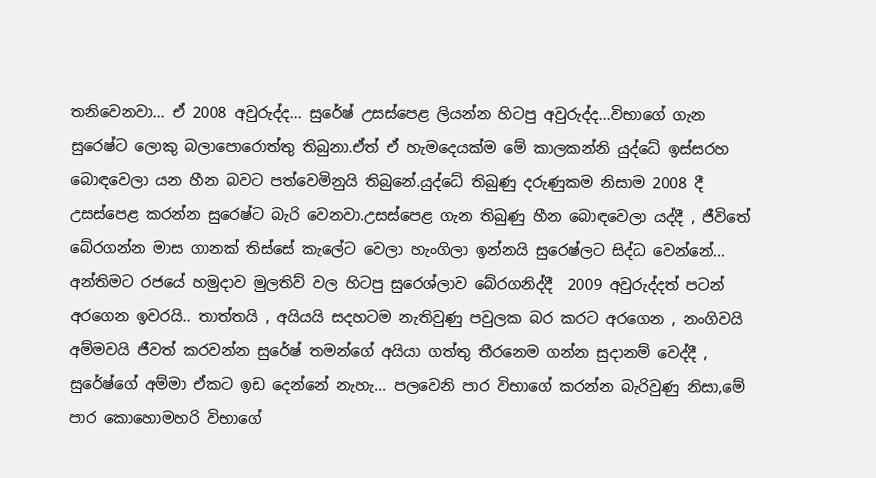තනිවෙනවා... ඒ 2008 අවුරුද්ද... සුරේෂ් උසස්පෙළ ලියන්න හිටපු අවුරුද්ද...විභාගේ ගැන සුරෙෂ්ට ලොකු බලාපොරොත්තු තිබුනා.ඒත් ඒ හැමදෙයක්ම මේ කාලකන්නි යුද්ධේ ඉස්සරහ බොඳවෙලා යන හීන බවට පත්වෙමිනුයි තිබුනේ.යුද්ධේ තිබුණු දරුණුකම නිසාම 2008 දී උසස්පෙළ කරන්න සුරෙෂ්ට බැරි වෙනවා.උසස්පෙළ ගැන තිබුණු හීන බොඳවෙලා යද්දී , ජීවිතේ බේරගන්න මාස ගානක් තිස්සේ කැලේට වෙලා හැංගිලා ඉන්නයි සුරෙෂ්ලට සිද්ධ වෙන්නේ... අන්තිමට රජයේ හමුදාව මුලතිව් වල හිටපු සුරෙශ්ලාව බේරගනිද්දී  2009 අවුරුද්දත් පටන් අරගෙන ඉවරයි.. තාත්තයි , අයියයි සදහටම නැතිවුණු පවුලක බර කරට අරගෙන , නංගිවයි අම්මවයි ජීවත් කරවන්න සුරේෂ් තමන්ගේ අයියා ගත්තු තීරනෙම ගන්න සුදානම් වෙද්දී , සුරේෂ්ගේ අම්මා ඒකට ඉඩ දෙන්නේ නැහැ... පලවෙනි පාර විභාගේ කරන්න බැරිවුණු නිසා,මේ පාර කොහොමහරි විභාගේ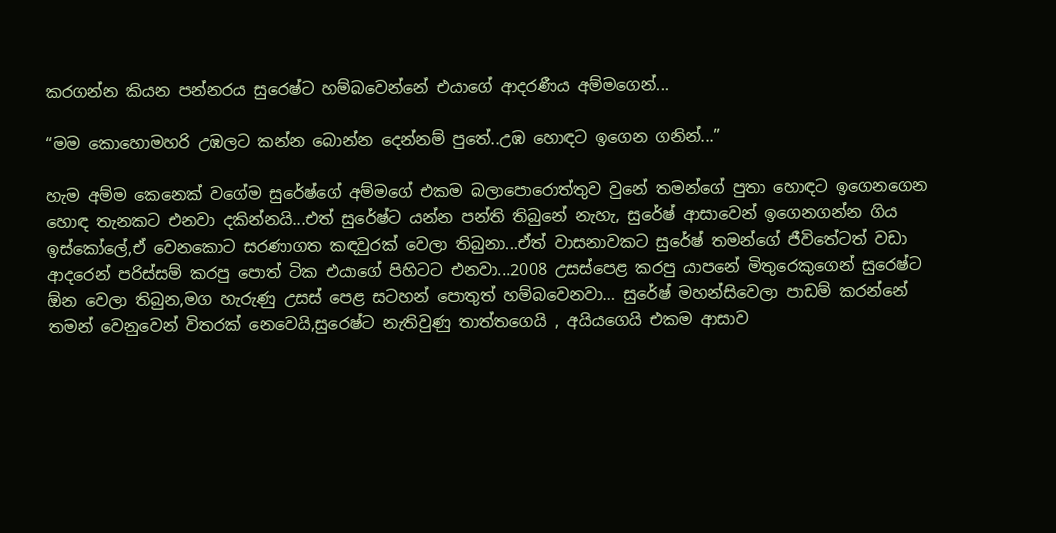කරගන්න කියන පන්නරය සුරෙෂ්ට හම්බවෙන්නේ එයාගේ ආදරණීය අම්මගෙන්...

“මම කොහොමහරි උඹලට කන්න බොන්න දෙන්නම් පුතේ..උඹ හොඳට ඉගෙන ගනින්...”

හැම අම්ම කෙනෙක් වගේම සුරේෂ්ගේ අම්මගේ එකම බලාපොරොත්තුව වුනේ තමන්ගේ පුතා හොඳට ඉගෙනගෙන හොඳ තැනකට එනවා දකින්නයි...එත් සුරේෂ්ට යන්න පන්ති තිබුනේ නැහැ, සුරේෂ් ආසාවෙන් ඉගෙනගන්න ගිය ඉස්කෝලේ,ඒ වෙනකොට සරණාගත කඳවුරක් වෙලා තිබුනා...ඒත් වාසනාවකට සුරේෂ් තමන්ගේ ජීවිතේටත් වඩා ආදරෙන් පරිස්සම් කරපු පොත් ටික එයාගේ පිහිටට එනවා...2008 උසස්පෙළ කරපු යාපනේ මිතුරෙකුගෙන් සුරෙෂ්ට ඕන වෙලා තිබුන,මග හැරුණු උසස් පෙළ සටහන් පොතුත් හම්බවෙනවා… සුරේෂ් මහන්සිවෙලා පාඩම් කරන්නේ තමන් වෙනුවෙන් විතරක් නෙවෙයි,සුරෙෂ්ට නැතිවුණු තාත්තගෙයි , අයියගෙයි එකම ආසාව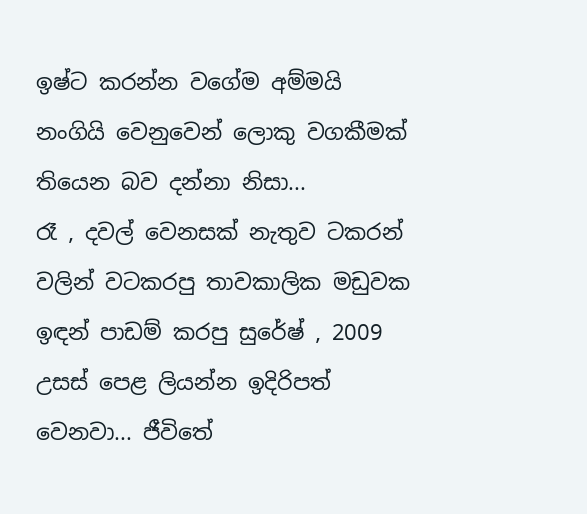ඉෂ්ට කරන්න වගේම අම්මයි නංගියි වෙනුවෙන් ලොකු වගකීමක් තියෙන බව දන්නා නිසා...
රෑ , දවල් වෙනසක් නැතුව ටකරන් වලින් වටකරපු තාවකාලික මඩුවක ඉඳන් පාඩම් කරපු සුරේෂ් , 2009 උසස් පෙළ ලියන්න ඉදිරිපත් වෙනවා... ජීවිතේ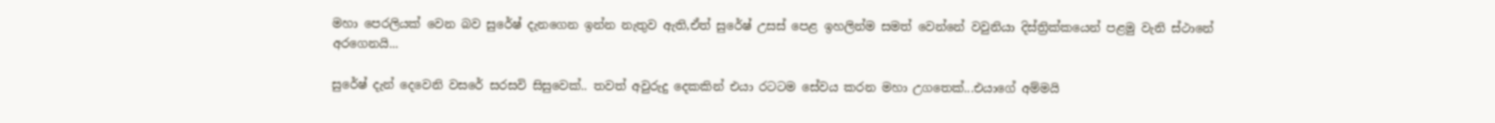මහා පෙරලියක් වෙන බව සුරේෂ් දැනගෙන ඉන්න නැතුව ඇති,ඒත් සුරේෂ් උසස් පෙළ ඉහලින්ම සමත් වෙන්නේ වවුනියා දිස්ත්‍රික්කයෙන් පළමු වැනි ස්ථානේ අරගෙනයි...

සුරේෂ් දැන් දෙවෙනි වසරේ සරසවි සිසුවෙක්.. තවත් අවුරුදු දෙකකින් එයා රටටම සේවය කරන මහා උගතෙක්...එයාගේ අම්මයි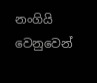නංගියි වෙනුවෙන්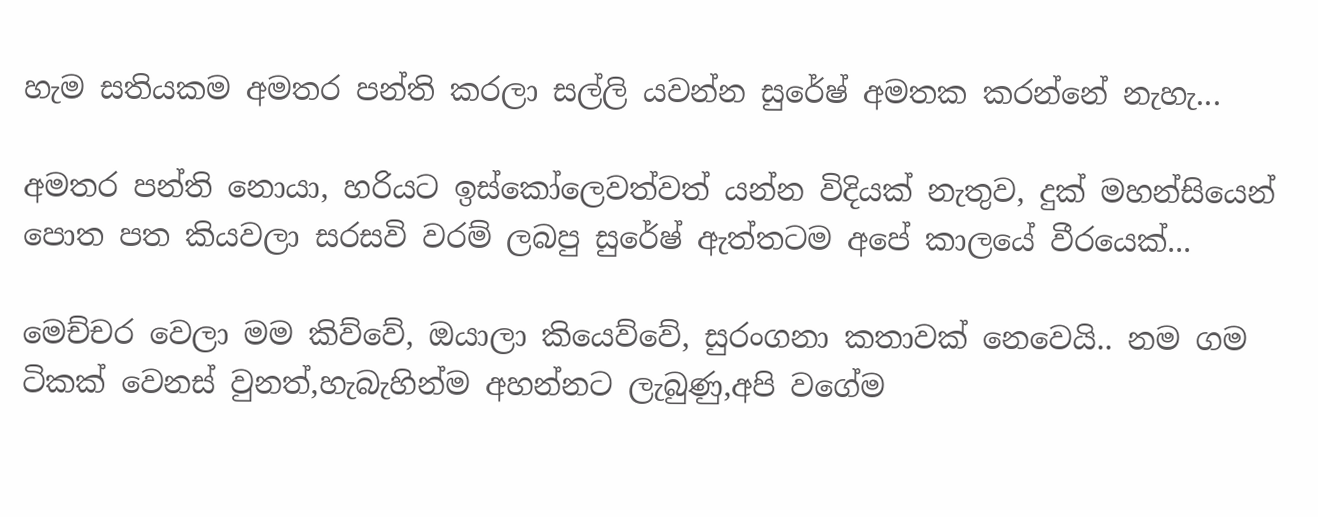හැම සතියකම අමතර පන්ති කරලා සල්ලි යවන්න සුරේෂ් අමතක කරන්නේ නැහැ...

අමතර පන්ති නොයා, හරියට ඉස්කෝලෙවත්වත් යන්න විදියක් නැතුව, දුක් මහන්සියෙන් පොත පත කියවලා සරසවි වරම් ලබපු සුරේෂ් ඇත්තටම අපේ කාලයේ වීරයෙක්...

මෙච්චර වෙලා මම කිව්වේ, ඔයාලා කියෙව්වේ, සුරංගනා කතාවක් නෙවෙයි.. නම ගම ටිකක් වෙනස් වුනත්,හැබැහින්ම අහන්නට ලැබුණු,අපි වගේම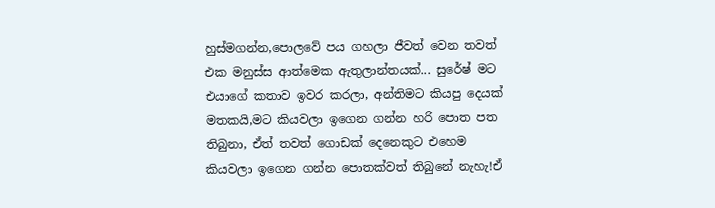හුස්මගන්න,පොලවේ පය ගහලා ජීවත් වෙන තවත් එක මනුස්ස ආත්මෙක ඇතුලාන්තයක්... සුරේෂ් මට එයාගේ කතාව ඉවර කරලා, අන්තිමට කියපු දෙයක් මතකයි,මට කියවලා ඉගෙන ගන්න හරි පොත පත තිබුනා, ඒත් තවත් ගොඩක් දෙනෙකුට එහෙම කියවලා ඉගෙන ගන්න පොතක්වත් තිබුනේ නැහැ!ඒ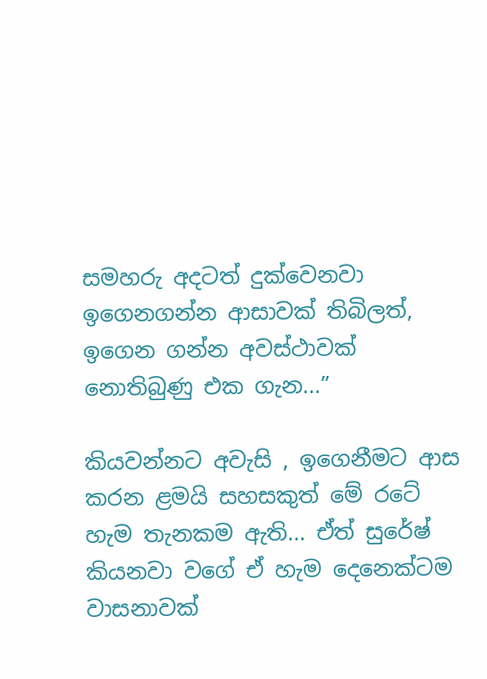සමහරු අදටත් දුක්වෙනවා ඉගෙනගන්න ආසාවක් තිබිලත්, ඉගෙන ගන්න අවස්ථාවක් නොතිබුණු එක ගැන...”

කියවන්නට අවැසි , ඉගෙනීමට ආස කරන ළමයි සහසකුත් මේ රටේ හැම තැනකම ඇති... ඒත් සුරේෂ් කියනවා වගේ ඒ හැම දෙනෙක්ටම වාසනාවක්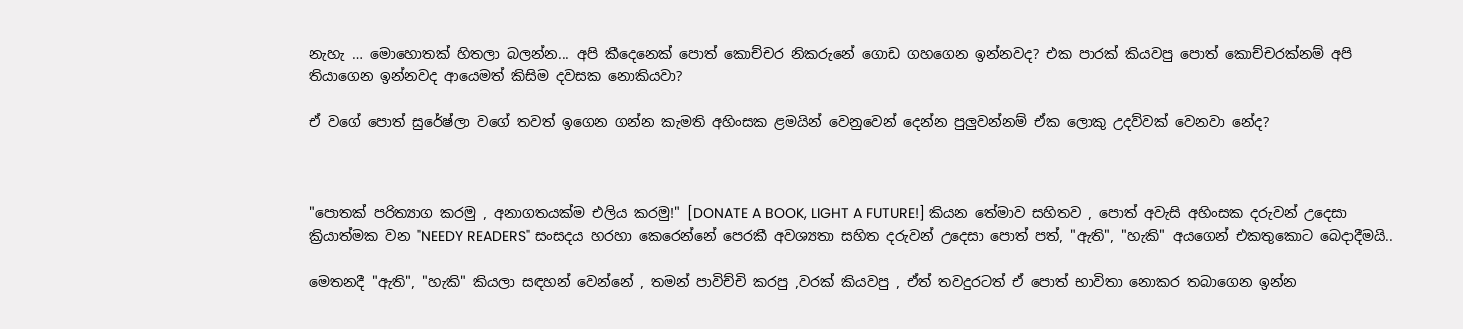නැහැ … මොහොතක් හිතලා බලන්න... අපි කීදෙනෙක් පොත් කොච්චර නිකරුනේ ගොඩ ගහගෙන ඉන්නවද? එක පාරක් කියවපු පොත් කොච්චරක්නම් අපි තියාගෙන ඉන්නවද ආයෙමත් කිසිම දවසක නොකියවා?

ඒ වගේ පොත් සුරේෂ්ලා වගේ තවත් ඉගෙන ගන්න කැමති අහිංසක ළමයින් වෙනුවෙන් දෙන්න පුලුවන්නම් ඒක ලොකු උදව්වක් වෙනවා නේද?



"පොතක් පරිත්‍යාග කරමු , අනාගතයක්ම එලිය කරමු!" [DONATE A BOOK, LIGHT A FUTURE!] කියන තේමාව සහිතව , පොත් අවැසි අහිංසක දරුවන් උදෙසා ක්‍රියාත්මක වන "NEEDY READERS" සංසදය හරහා කෙරෙන්නේ පෙරකී අවශ්‍යතා සහිත දරුවන් උදෙසා පොත් පත්, "ඇති", "හැකි" අයගෙන් එකතුකොට බෙදාදීමයි..

මෙතනදී "ඇති", "හැකි" කියලා සඳහන් වෙන්නේ , තමන් පාවිච්චි කරපු ,වරක් කියවපු , ඒත් තවදුරටත් ඒ පොත් භාවිතා නොකර තබාගෙන ඉන්න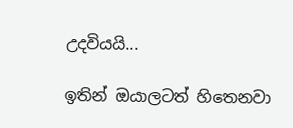උදවියයි...

ඉතින් ඔයාලටත් හිතෙනවා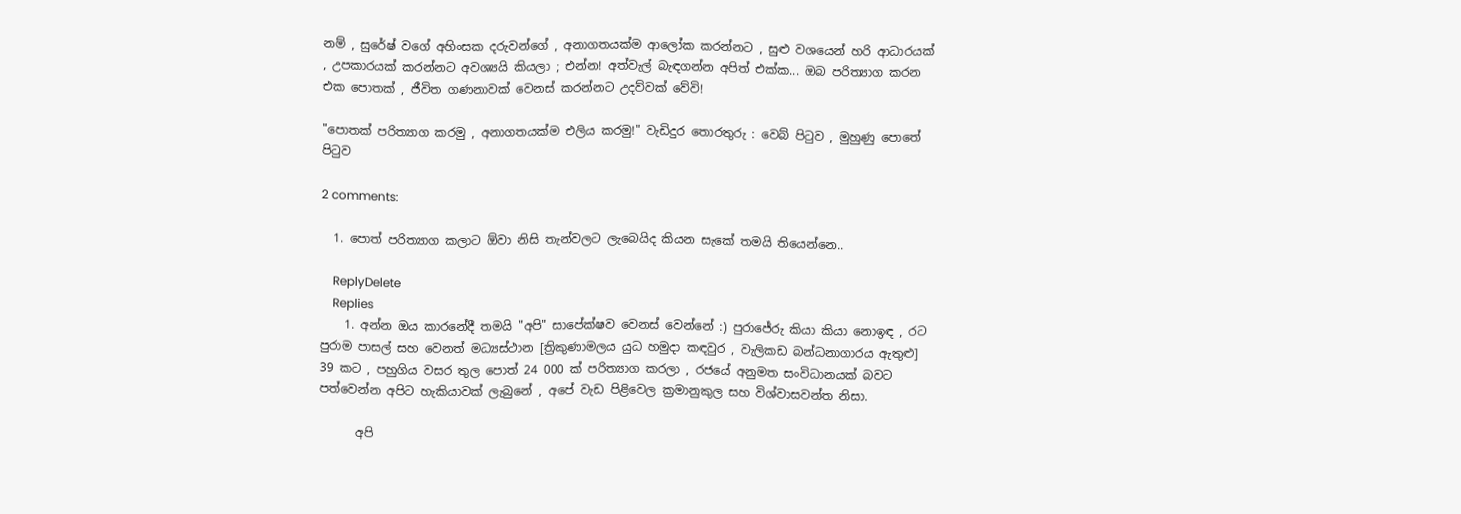නම් , සුරේෂ් වගේ අහිංසක දරුවන්ගේ , අනාගතයක්ම ආලෝක කරන්නට , සුළු වශයෙන් හරි ආධාරයක් , උපකාරයක් කරන්නට අවශ්‍යයි කියලා ; එන්න! අත්වැල් බැඳගන්න අපිත් එක්ක... ඔබ පරිත්‍යාග කරන එක පොතක් , ජීවිත ගණනාවක් වෙනස් කරන්නට උදව්වක් වේවි!

"පොතක් පරිත්‍යාග කරමු , අනාගතයක්ම එලිය කරමු!" වැඩිදුර තොරතුරු : වෙබ් පිටුව , මුහුණු පොතේ පිටුව

2 comments:

  1. පොත් පරිත්‍යාග කලාට ඕවා නිසි තැන්වලට ලැබෙයිද කියන සැකේ තමයි තියෙන්නෙ..

    ReplyDelete
    Replies
    1. අන්න ඔය කාරනේදී තමයි "අපි" සාපේක්ෂව වෙනස් වෙන්නේ :) පුරාජේරු කියා කියා නොඉඳ , රට පුරාම පාසල් සහ වෙනත් මධ්‍යස්ථාන [ත්‍රිකුණාමලය යුධ හමුදා කඳවුර , වැලිකඩ බන්ධනාගාරය ඇතුළු] 39 කට , පහුගිය වසර තුල පොත් 24 000 ක් පරිත්‍යාග කරලා , රජයේ අනුමත සංවිධානයක් බවට පත්වෙන්න අපිට හැකියාවක් ලැබුනේ , අපේ වැඩ පිළිවෙල ක්‍රමානුකුල සහ විශ්වාසවන්ත නිසා.

      අපි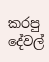කරපු දේවල්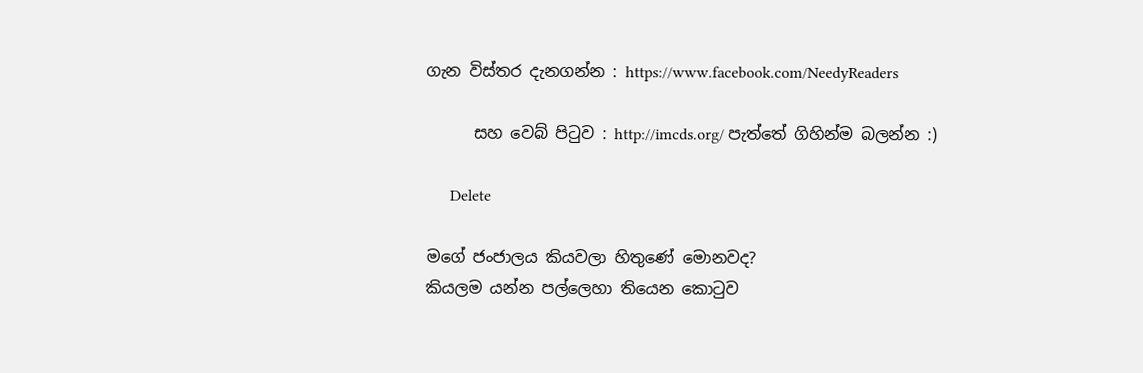ගැන විස්තර දැනගන්න : https://www.facebook.com/NeedyReaders

      සහ වෙබ් පිටුව : http://imcds.org/ පැත්තේ ගිහින්ම බලන්න :)

      Delete

මගේ ජංජාලය කියවලා හිතුණේ මොනවද?
කියලම යන්න පල්ලෙහා තියෙන කොටුව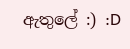ඇතුලේ :) :D